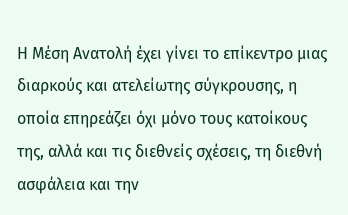Η Μέση Ανατολή έχει γίνει το επίκεντρο μιας διαρκούς και ατελείωτης σύγκρουσης, η οποία επηρεάζει όχι μόνο τους κατοίκους της, αλλά και τις διεθνείς σχέσεις, τη διεθνή ασφάλεια και την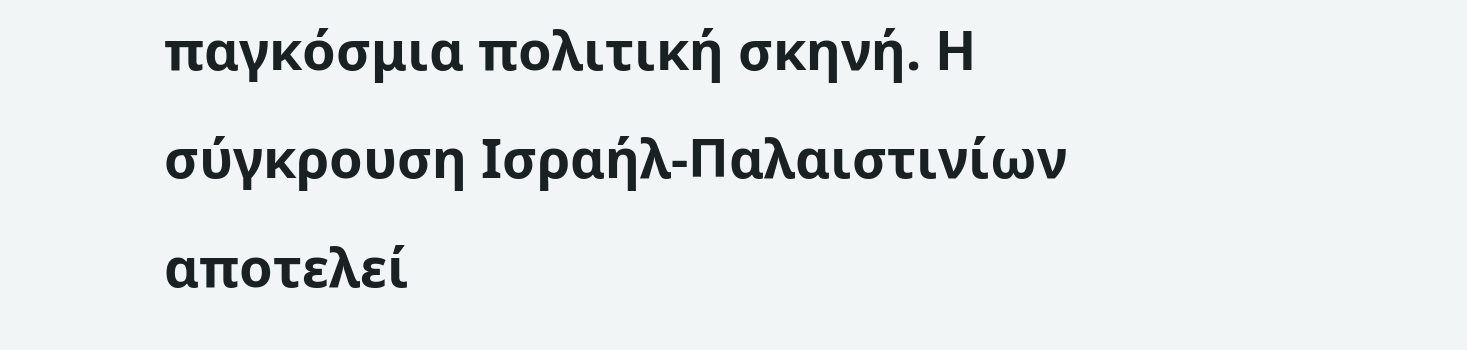παγκόσμια πολιτική σκηνή. Η σύγκρουση Ισραήλ-Παλαιστινίων αποτελεί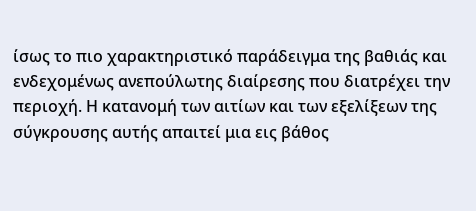ίσως το πιο χαρακτηριστικό παράδειγμα της βαθιάς και ενδεχομένως ανεπούλωτης διαίρεσης που διατρέχει την περιοχή. Η κατανομή των αιτίων και των εξελίξεων της σύγκρουσης αυτής απαιτεί μια εις βάθος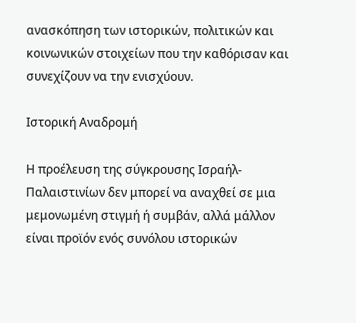ανασκόπηση των ιστορικών, πολιτικών και κοινωνικών στοιχείων που την καθόρισαν και συνεχίζουν να την ενισχύουν.

Ιστορική Αναδρομή

Η προέλευση της σύγκρουσης Ισραήλ-Παλαιστινίων δεν μπορεί να αναχθεί σε μια μεμονωμένη στιγμή ή συμβάν, αλλά μάλλον είναι προϊόν ενός συνόλου ιστορικών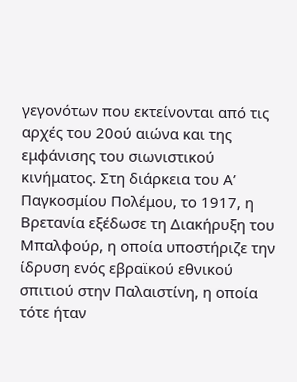γεγονότων που εκτείνονται από τις αρχές του 20ού αιώνα και της εμφάνισης του σιωνιστικού κινήματος. Στη διάρκεια του Α’ Παγκοσμίου Πολέμου, το 1917, η Βρετανία εξέδωσε τη Διακήρυξη του Μπαλφούρ, η οποία υποστήριζε την ίδρυση ενός εβραϊκού εθνικού σπιτιού στην Παλαιστίνη, η οποία τότε ήταν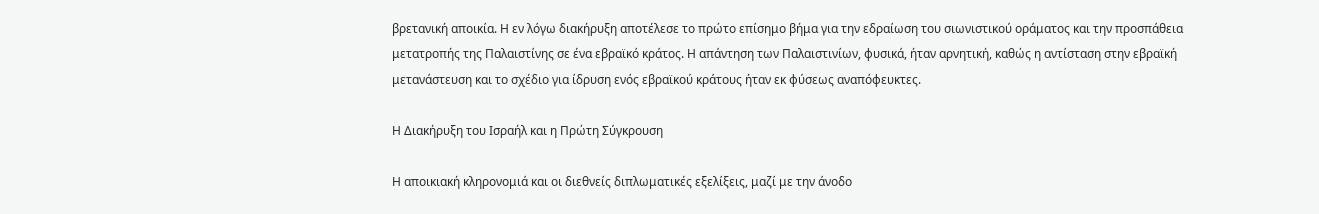βρετανική αποικία. Η εν λόγω διακήρυξη αποτέλεσε το πρώτο επίσημο βήμα για την εδραίωση του σιωνιστικού οράματος και την προσπάθεια μετατροπής της Παλαιστίνης σε ένα εβραϊκό κράτος. Η απάντηση των Παλαιστινίων, φυσικά, ήταν αρνητική, καθώς η αντίσταση στην εβραϊκή μετανάστευση και το σχέδιο για ίδρυση ενός εβραϊκού κράτους ήταν εκ φύσεως αναπόφευκτες.

Η Διακήρυξη του Ισραήλ και η Πρώτη Σύγκρουση

Η αποικιακή κληρονομιά και οι διεθνείς διπλωματικές εξελίξεις, μαζί με την άνοδο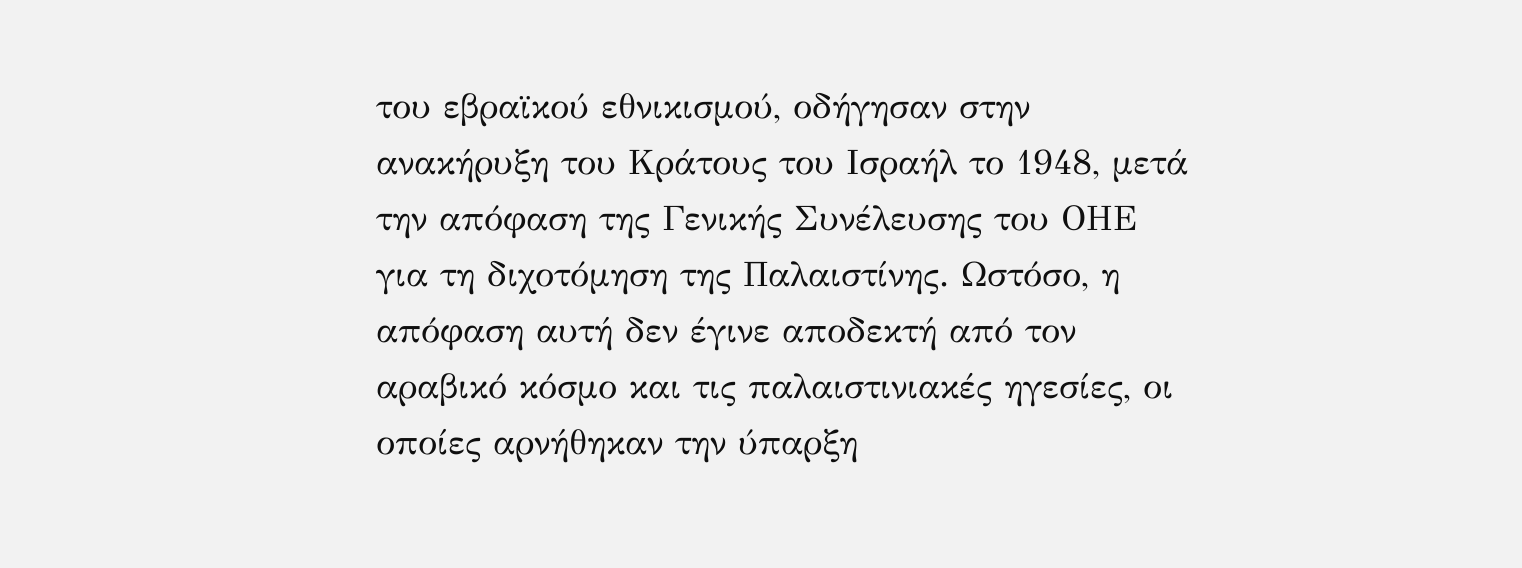του εβραϊκού εθνικισμού, οδήγησαν στην ανακήρυξη του Κράτους του Ισραήλ το 1948, μετά την απόφαση της Γενικής Συνέλευσης του ΟΗΕ για τη διχοτόμηση της Παλαιστίνης. Ωστόσο, η απόφαση αυτή δεν έγινε αποδεκτή από τον αραβικό κόσμο και τις παλαιστινιακές ηγεσίες, οι οποίες αρνήθηκαν την ύπαρξη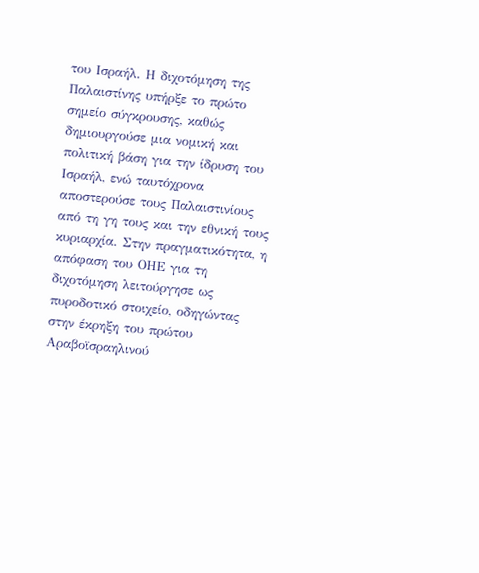του Ισραήλ. Η διχοτόμηση της Παλαιστίνης υπήρξε το πρώτο σημείο σύγκρουσης, καθώς δημιουργούσε μια νομική και πολιτική βάση για την ίδρυση του Ισραήλ, ενώ ταυτόχρονα αποστερούσε τους Παλαιστινίους από τη γη τους και την εθνική τους κυριαρχία. Στην πραγματικότητα, η απόφαση του ΟΗΕ για τη διχοτόμηση λειτούργησε ως πυροδοτικό στοιχείο, οδηγώντας στην έκρηξη του πρώτου Αραβοϊσραηλινού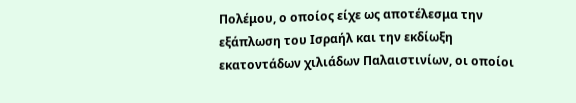Πολέμου, ο οποίος είχε ως αποτέλεσμα την εξάπλωση του Ισραήλ και την εκδίωξη εκατοντάδων χιλιάδων Παλαιστινίων, οι οποίοι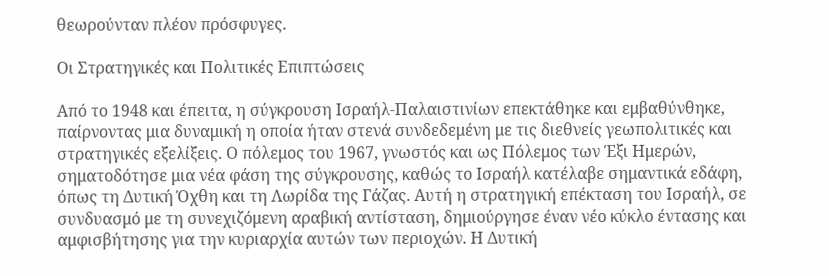θεωρούνταν πλέον πρόσφυγες.

Οι Στρατηγικές και Πολιτικές Επιπτώσεις

Από το 1948 και έπειτα, η σύγκρουση Ισραήλ-Παλαιστινίων επεκτάθηκε και εμβαθύνθηκε, παίρνοντας μια δυναμική η οποία ήταν στενά συνδεδεμένη με τις διεθνείς γεωπολιτικές και στρατηγικές εξελίξεις. Ο πόλεμος του 1967, γνωστός και ως Πόλεμος των Έξι Ημερών, σηματοδότησε μια νέα φάση της σύγκρουσης, καθώς το Ισραήλ κατέλαβε σημαντικά εδάφη, όπως τη Δυτική Όχθη και τη Λωρίδα της Γάζας. Αυτή η στρατηγική επέκταση του Ισραήλ, σε συνδυασμό με τη συνεχιζόμενη αραβική αντίσταση, δημιούργησε έναν νέο κύκλο έντασης και αμφισβήτησης για την κυριαρχία αυτών των περιοχών. Η Δυτική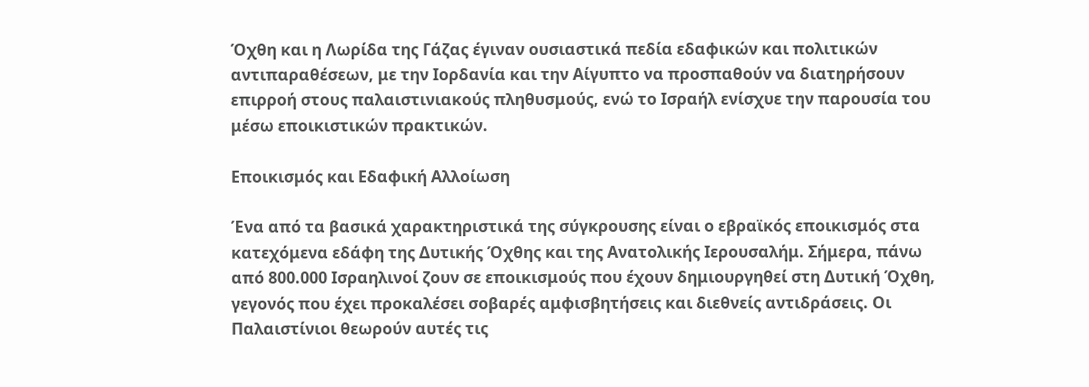Όχθη και η Λωρίδα της Γάζας έγιναν ουσιαστικά πεδία εδαφικών και πολιτικών αντιπαραθέσεων, με την Ιορδανία και την Αίγυπτο να προσπαθούν να διατηρήσουν επιρροή στους παλαιστινιακούς πληθυσμούς, ενώ το Ισραήλ ενίσχυε την παρουσία του μέσω εποικιστικών πρακτικών.

Εποικισμός και Εδαφική Αλλοίωση

Ένα από τα βασικά χαρακτηριστικά της σύγκρουσης είναι ο εβραϊκός εποικισμός στα κατεχόμενα εδάφη της Δυτικής Όχθης και της Ανατολικής Ιερουσαλήμ. Σήμερα, πάνω από 800.000 Ισραηλινοί ζουν σε εποικισμούς που έχουν δημιουργηθεί στη Δυτική Όχθη, γεγονός που έχει προκαλέσει σοβαρές αμφισβητήσεις και διεθνείς αντιδράσεις. Οι Παλαιστίνιοι θεωρούν αυτές τις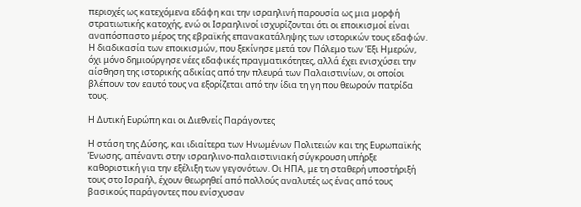περιοχές ως κατεχόμενα εδάφη και την ισραηλινή παρουσία ως μια μορφή στρατιωτικής κατοχής, ενώ οι Ισραηλινοί ισχυρίζονται ότι οι εποικισμοί είναι αναπόσπαστο μέρος της εβραϊκής επανακατάληψης των ιστορικών τους εδαφών. Η διαδικασία των εποικισμών, που ξεκίνησε μετά τον Πόλεμο των Έξι Ημερών, όχι μόνο δημιούργησε νέες εδαφικές πραγματικότητες, αλλά έχει ενισχύσει την αίσθηση της ιστορικής αδικίας από την πλευρά των Παλαιστινίων, οι οποίοι βλέπουν τον εαυτό τους να εξορίζεται από την ίδια τη γη που θεωρούν πατρίδα τους.

Η Δυτική Ευρώπη και οι Διεθνείς Παράγοντες

Η στάση της Δύσης, και ιδιαίτερα των Ηνωμένων Πολιτειών και της Ευρωπαϊκής Ένωσης, απέναντι στην ισραηλινο-παλαιστινιακή σύγκρουση υπήρξε καθοριστική για την εξέλιξη των γεγονότων. Οι ΗΠΑ, με τη σταθερή υποστήριξή τους στο Ισραήλ, έχουν θεωρηθεί από πολλούς αναλυτές ως ένας από τους βασικούς παράγοντες που ενίσχυσαν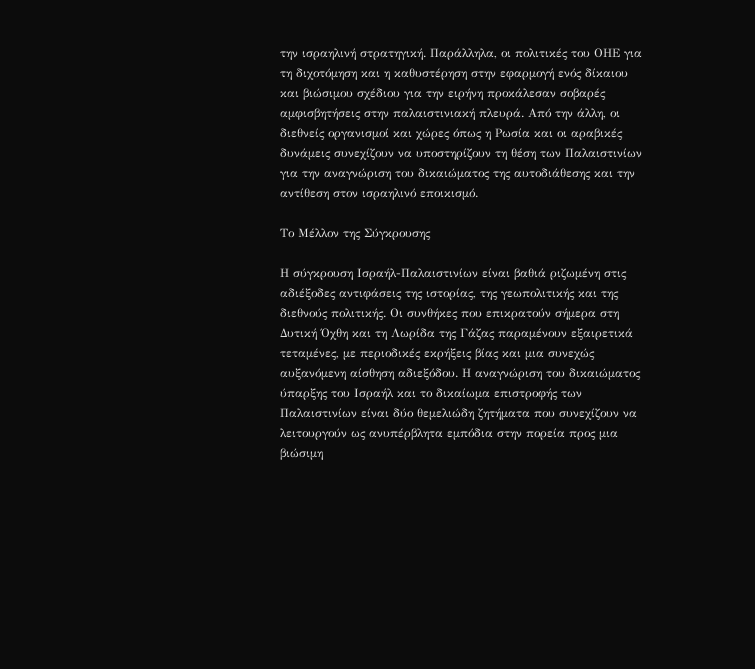την ισραηλινή στρατηγική. Παράλληλα, οι πολιτικές του ΟΗΕ για τη διχοτόμηση και η καθυστέρηση στην εφαρμογή ενός δίκαιου και βιώσιμου σχέδιου για την ειρήνη προκάλεσαν σοβαρές αμφισβητήσεις στην παλαιστινιακή πλευρά. Από την άλλη, οι διεθνείς οργανισμοί και χώρες όπως η Ρωσία και οι αραβικές δυνάμεις συνεχίζουν να υποστηρίζουν τη θέση των Παλαιστινίων για την αναγνώριση του δικαιώματος της αυτοδιάθεσης και την αντίθεση στον ισραηλινό εποικισμό.

Το Μέλλον της Σύγκρουσης

Η σύγκρουση Ισραήλ-Παλαιστινίων είναι βαθιά ριζωμένη στις αδιέξοδες αντιφάσεις της ιστορίας, της γεωπολιτικής και της διεθνούς πολιτικής. Οι συνθήκες που επικρατούν σήμερα στη Δυτική Όχθη και τη Λωρίδα της Γάζας παραμένουν εξαιρετικά τεταμένες, με περιοδικές εκρήξεις βίας και μια συνεχώς αυξανόμενη αίσθηση αδιεξόδου. Η αναγνώριση του δικαιώματος ύπαρξης του Ισραήλ και το δικαίωμα επιστροφής των Παλαιστινίων είναι δύο θεμελιώδη ζητήματα που συνεχίζουν να λειτουργούν ως ανυπέρβλητα εμπόδια στην πορεία προς μια βιώσιμη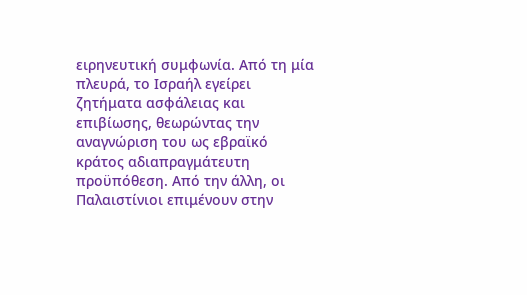ειρηνευτική συμφωνία. Από τη μία πλευρά, το Ισραήλ εγείρει ζητήματα ασφάλειας και επιβίωσης, θεωρώντας την αναγνώριση του ως εβραϊκό κράτος αδιαπραγμάτευτη προϋπόθεση. Από την άλλη, οι Παλαιστίνιοι επιμένουν στην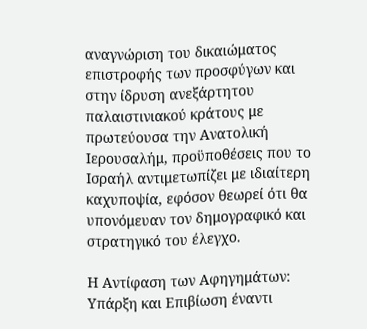αναγνώριση του δικαιώματος επιστροφής των προσφύγων και στην ίδρυση ανεξάρτητου παλαιστινιακού κράτους με πρωτεύουσα την Ανατολική Ιερουσαλήμ, προϋποθέσεις που το Ισραήλ αντιμετωπίζει με ιδιαίτερη καχυποψία, εφόσον θεωρεί ότι θα υπονόμευαν τον δημογραφικό και στρατηγικό του έλεγχο.

Η Αντίφαση των Αφηγημάτων: Υπάρξη και Επιβίωση έναντι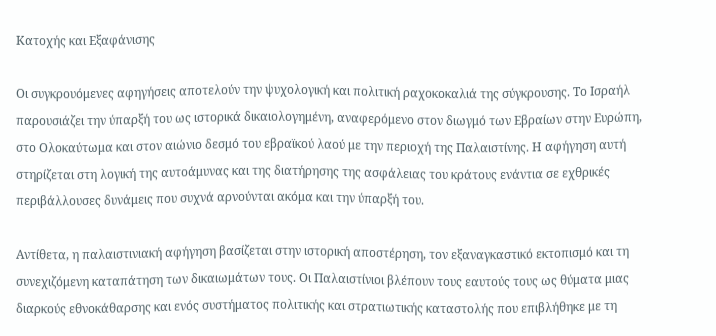Κατοχής και Εξαφάνισης

Οι συγκρουόμενες αφηγήσεις αποτελούν την ψυχολογική και πολιτική ραχοκοκαλιά της σύγκρουσης. Το Ισραήλ παρουσιάζει την ύπαρξή του ως ιστορικά δικαιολογημένη, αναφερόμενο στον διωγμό των Εβραίων στην Ευρώπη, στο Ολοκαύτωμα και στον αιώνιο δεσμό του εβραϊκού λαού με την περιοχή της Παλαιστίνης. Η αφήγηση αυτή στηρίζεται στη λογική της αυτοάμυνας και της διατήρησης της ασφάλειας του κράτους ενάντια σε εχθρικές περιβάλλουσες δυνάμεις που συχνά αρνούνται ακόμα και την ύπαρξή του.

Αντίθετα, η παλαιστινιακή αφήγηση βασίζεται στην ιστορική αποστέρηση, τον εξαναγκαστικό εκτοπισμό και τη συνεχιζόμενη καταπάτηση των δικαιωμάτων τους. Οι Παλαιστίνιοι βλέπουν τους εαυτούς τους ως θύματα μιας διαρκούς εθνοκάθαρσης και ενός συστήματος πολιτικής και στρατιωτικής καταστολής που επιβλήθηκε με τη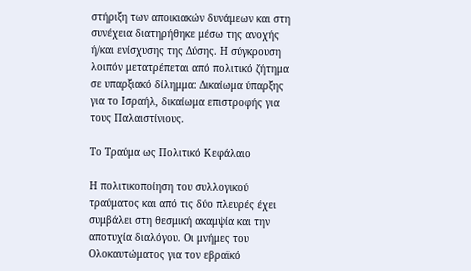στήριξη των αποικιακών δυνάμεων και στη συνέχεια διατηρήθηκε μέσω της ανοχής ή/και ενίσχυσης της Δύσης. Η σύγκρουση λοιπόν μετατρέπεται από πολιτικό ζήτημα σε υπαρξιακό δίλημμα: Δικαίωμα ύπαρξης για το Ισραήλ, δικαίωμα επιστροφής για τους Παλαιστίνιους.

Το Τραύμα ως Πολιτικό Κεφάλαιο

Η πολιτικοποίηση του συλλογικού τραύματος και από τις δύο πλευρές έχει συμβάλει στη θεσμική ακαμψία και την αποτυχία διαλόγου. Οι μνήμες του Ολοκαυτώματος για τον εβραϊκό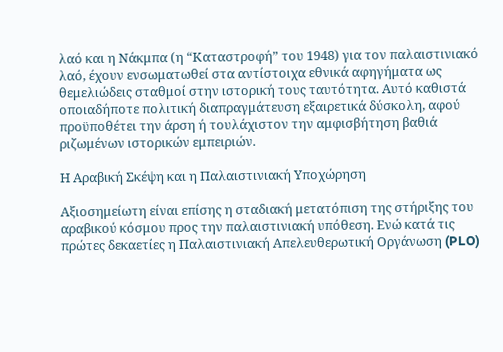λαό και η Νάκμπα (η “Καταστροφή” του 1948) για τον παλαιστινιακό λαό, έχουν ενσωματωθεί στα αντίστοιχα εθνικά αφηγήματα ως θεμελιώδεις σταθμοί στην ιστορική τους ταυτότητα. Αυτό καθιστά οποιαδήποτε πολιτική διαπραγμάτευση εξαιρετικά δύσκολη, αφού προϋποθέτει την άρση ή τουλάχιστον την αμφισβήτηση βαθιά ριζωμένων ιστορικών εμπειριών.

Η Αραβική Σκέψη και η Παλαιστινιακή Υποχώρηση

Αξιοσημείωτη είναι επίσης η σταδιακή μετατόπιση της στήριξης του αραβικού κόσμου προς την παλαιστινιακή υπόθεση. Ενώ κατά τις πρώτες δεκαετίες η Παλαιστινιακή Απελευθερωτική Οργάνωση (PLO)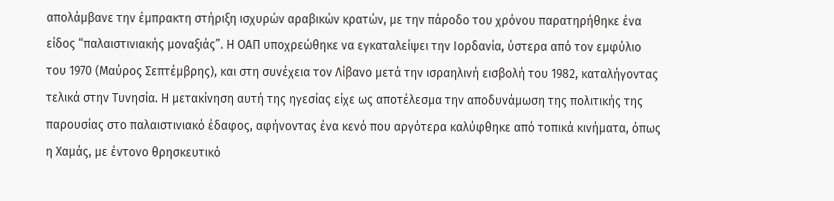απολάμβανε την έμπρακτη στήριξη ισχυρών αραβικών κρατών, με την πάροδο του χρόνου παρατηρήθηκε ένα είδος “παλαιστινιακής μοναξιάς”. Η ΟΑΠ υποχρεώθηκε να εγκαταλείψει την Ιορδανία, ύστερα από τον εμφύλιο του 1970 (Μαύρος Σεπτέμβρης), και στη συνέχεια τον Λίβανο μετά την ισραηλινή εισβολή του 1982, καταλήγοντας τελικά στην Τυνησία. Η μετακίνηση αυτή της ηγεσίας είχε ως αποτέλεσμα την αποδυνάμωση της πολιτικής της παρουσίας στο παλαιστινιακό έδαφος, αφήνοντας ένα κενό που αργότερα καλύφθηκε από τοπικά κινήματα, όπως η Χαμάς, με έντονο θρησκευτικό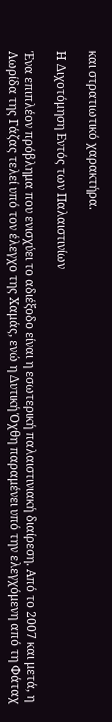και στρατιωτικό χαρακτήρα.

Η Διχοτόμηση Εντός των Παλαιστινίων

Ένα επιπλέον πρόβλημα που ενισχύει το αδιέξοδο είναι η εσωτερική παλαιστινιακή διαίρεση. Από το 2007 και μετά, η Λωρίδα της Γάζας τελεί υπό τον έλεγχο της Χαμάς, ενώ η Δυτική Όχθη παραμένει υπό την ελεγχόμενη από τη Φάταχ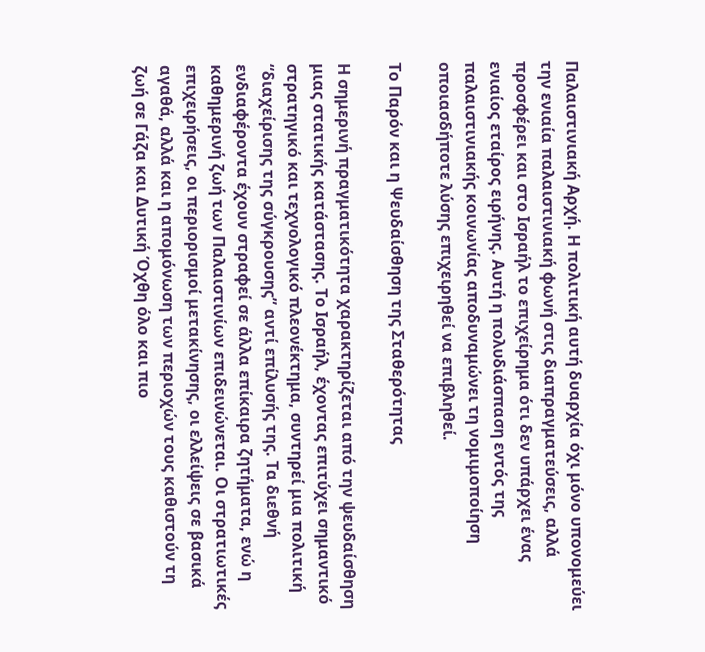Παλαιστινιακή Αρχή. Η πολιτική αυτή δυαρχία όχι μόνο υπονομεύει την ενιαία παλαιστινιακή φωνή στις διαπραγματεύσεις, αλλά προσφέρει και στο Ισραήλ το επιχείρημα ότι δεν υπάρχει ένας ενιαίος εταίρος ειρήνης. Αυτή η πολυδιάσπαση εντός της παλαιστινιακής κοινωνίας αποδυναμώνει τη νομιμοποίηση οποιασδήποτε λύσης επιχειρηθεί να επιβληθεί.

Το Παρόν και η Ψευδαίσθηση της Σταθερότητας

Η σημερινή πραγματικότητα χαρακτηρίζεται από την ψευδαίσθηση μιας στατικής κατάστασης. Το Ισραήλ, έχοντας επιτύχει σημαντικό στρατηγικό και τεχνολογικό πλεονέκτημα, συντηρεί μια πολιτική “διαχείρισης της σύγκρουσης” αντί επίλυσής της. Τα διεθνή ενδιαφέροντα έχουν στραφεί σε άλλα επίκαιρα ζητήματα, ενώ η καθημερινή ζωή των Παλαιστινίων επιδεινώνεται. Οι στρατιωτικές επιχειρήσεις, οι περιορισμοί μετακίνησης, οι ελλείψεις σε βασικά αγαθά, αλλά και η απομόνωση των περιοχών τους καθιστούν τη ζωή σε Γάζα και Δυτική Όχθη όλο και πιο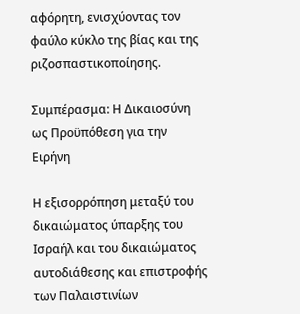αφόρητη, ενισχύοντας τον φαύλο κύκλο της βίας και της ριζοσπαστικοποίησης.

Συμπέρασμα: Η Δικαιοσύνη ως Προϋπόθεση για την Ειρήνη

Η εξισορρόπηση μεταξύ του δικαιώματος ύπαρξης του Ισραήλ και του δικαιώματος αυτοδιάθεσης και επιστροφής των Παλαιστινίων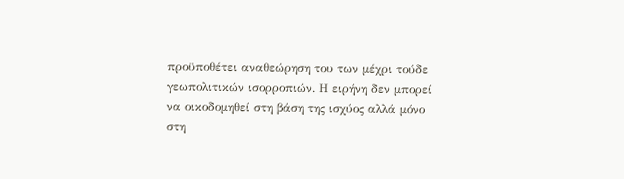προϋποθέτει αναθεώρηση του των μέχρι τούδε γεωπολιτικών ισορροπιών. Η ειρήνη δεν μπορεί να οικοδομηθεί στη βάση της ισχύος αλλά μόνο στη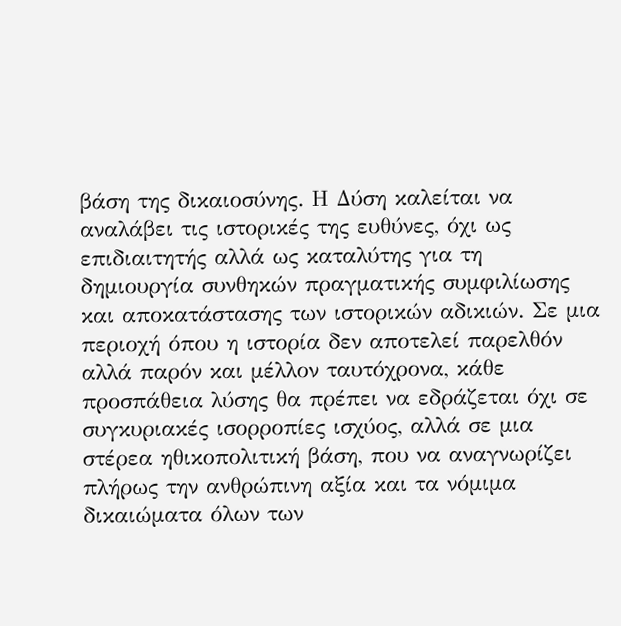βάση της δικαιοσύνης. Η Δύση καλείται να αναλάβει τις ιστορικές της ευθύνες, όχι ως επιδιαιτητής αλλά ως καταλύτης για τη δημιουργία συνθηκών πραγματικής συμφιλίωσης και αποκατάστασης των ιστορικών αδικιών. Σε μια περιοχή όπου η ιστορία δεν αποτελεί παρελθόν αλλά παρόν και μέλλον ταυτόχρονα, κάθε προσπάθεια λύσης θα πρέπει να εδράζεται όχι σε συγκυριακές ισορροπίες ισχύος, αλλά σε μια στέρεα ηθικοπολιτική βάση, που να αναγνωρίζει πλήρως την ανθρώπινη αξία και τα νόμιμα δικαιώματα όλων των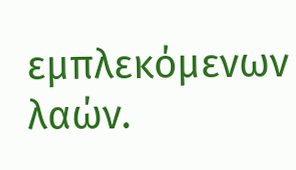εμπλεκόμενων λαών.